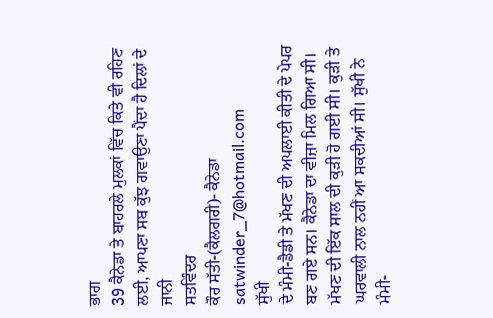ਭਾਗ
39 ਕੈਨੇਡਾ ਤੇ ਬਾਹਰਲੇ ਮੁਲਕਾਂ ਵਿੱਚ ਕਿਤੇ ਵੀ ਰਹਿਣ ਲਈ, ਆਪਣਾ ਸਬ ਕੁੱਝ ਗਵਾਉਣਾ ਪੈਂਦਾ ਹੈ ਦਿਲਾਂ ਦੇ
ਜਾਨੀ
ਸਤਵਿੰਦਰ
ਕੌਰ ਸੱਤੀ-(ਕੈਲਗਰੀ)- ਕੈਨੇਡਾ satwinder_7@hotmail.com
ਸੁੱਖੀ
ਦੇ ਮੰਮੀ-ਡੈਡੀ ਤੇ ਮੱਖਣ ਦੀ ਅਪਲਾਈ ਕੀਤੀ ਦੇ ਪੇਪਰ ਬਣ ਗਏ ਸਨ। ਕੈਨੇਡਾ ਦਾ ਵੀਜ਼ਾ ਮਿਲ ਗਿਆ ਸੀ।
ਮੱਖਣ ਦੀ ਇੱਕ ਸਾਲ ਦੀ ਕੁੜੀ ਹੋ ਗਈ ਸੀ। ਕੁੜੀ ਤੇ ਘਰਵਾਲੀ ਨਾਲ ਨਹੀਂ ਆ ਸਕਦੀਆਂ ਸੀ। ਸੁੱਖੀ ਨੇ
ਮੰਮੀ-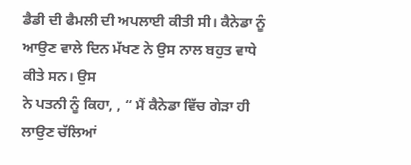ਡੈਡੀ ਦੀ ਫੈਮਲੀ ਦੀ ਅਪਲਾਈ ਕੀਤੀ ਸੀ। ਕੈਨੇਡਾ ਨੂੰ ਆਉਣ ਵਾਲੇ ਦਿਨ ਮੱਖਣ ਨੇ ਉਸ ਨਾਲ ਬਹੁਤ ਵਾਧੇ ਕੀਤੇ ਸਨ। ਉਸ
ਨੇ ਪਤਨੀ ਨੂੰ ਕਿਹਾ, , “ ਮੈਂ ਕੈਨੇਡਾ ਵਿੱਚ ਗੇੜਾ ਹੀ ਲਾਉਣ ਚੱਲਿਆਂ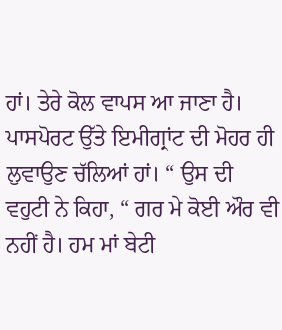ਹਾਂ। ਤੇਰੇ ਕੋਲ ਵਾਪਸ ਆ ਜਾਣਾ ਹੈ।
ਪਾਸਪੋਰਟ ਉੱਤੇ ਇਮੀਗ੍ਰਾਂਟ ਦੀ ਮੋਹਰ ਹੀ ਲੁਵਾਉਣ ਚੱਲਿਆਂ ਹਾਂ। “ ਉਸ ਦੀ ਵਹੁਟੀ ਨੇ ਕਿਹਾ, “ ਗਰ ਮੇ ਕੋਈ ਔਰ ਵੀ ਨਹੀਂ ਹੈ। ਹਮ ਮਾਂ ਬੇਟੀ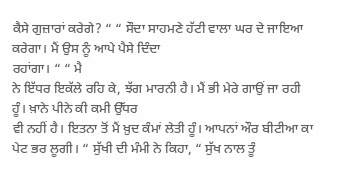ਕੈਸੇ ਗੁਜ਼ਾਰਾਂ ਕਰੇਗੇ? “ “ ਸੌਦਾ ਸਾਹਮਣੇ ਹੱਟੀ ਵਾਲਾ ਘਰ ਦੇ ਜਾਇਆ ਕਰੇਗਾ। ਮੈਂ ਉਸ ਨੂੰ ਆਪੇ ਪੈਸੇ ਦਿੰਦਾ
ਰਹਾਂਗਾ। “ “ ਮੈ
ਨੇ ਇੱਧਰ ਇਕੱਲੇ ਰਹਿ ਕੇ, ਝੱਗ ਮਾਰਨੀ ਹੈ। ਮੈਂ ਭੀ ਮੇਰੇ ਗਾਉਂ ਜਾ ਰਹੀ ਹੂੰ। ਖ਼ਾਨੇ ਪੀਨੇ ਕੀ ਕਮੀ ਉੱਧਰ
ਵੀ ਨਹੀਂ ਹੈ। ਇਤਨਾ ਤੋਂ ਮੈਂ ਖ਼ੁਦ ਕੰਮਾਂ ਲੇਤੀ ਹੂੰ। ਆਪਨਾਂ ਔਰ ਬੀਟੀਆ ਕਾ ਪੇਟ ਭਰ ਲੂਗੀ। “ ਸੁੱਖੀ ਦੀ ਮੰਮੀ ਨੇ ਕਿਹਾ, “ ਸੁੱਖ ਨਾਲ ਤੂੰ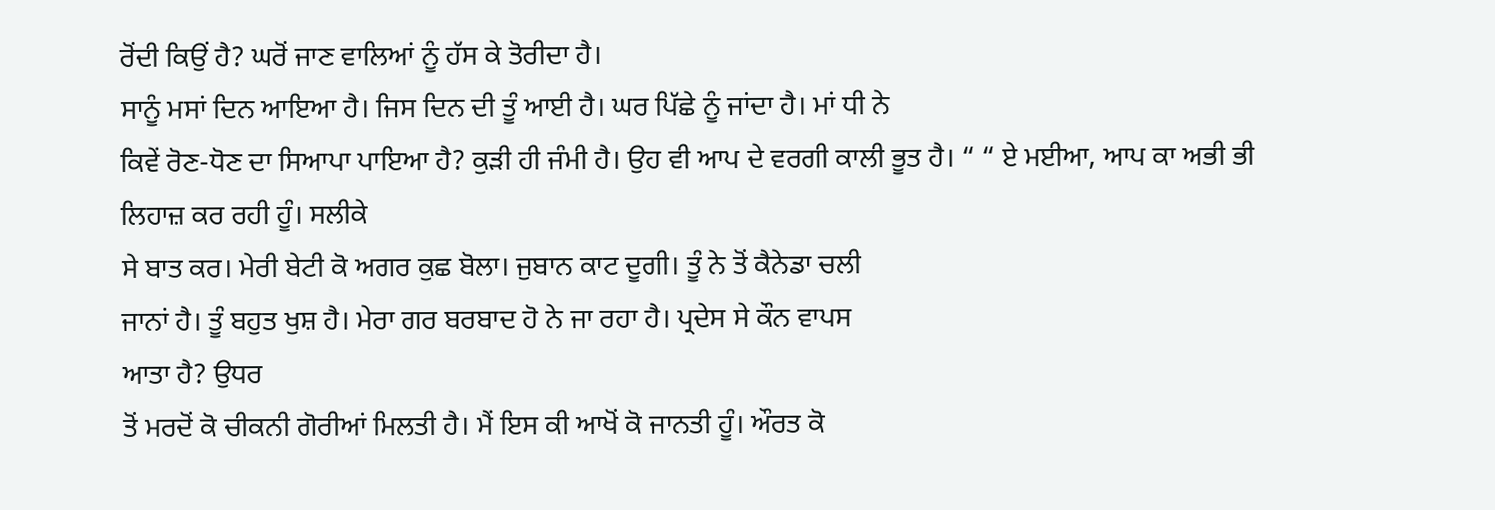ਰੋਂਦੀ ਕਿਉਂ ਹੈ? ਘਰੋਂ ਜਾਣ ਵਾਲਿਆਂ ਨੂੰ ਹੱਸ ਕੇ ਤੋਰੀਦਾ ਹੈ।
ਸਾਨੂੰ ਮਸਾਂ ਦਿਨ ਆਇਆ ਹੈ। ਜਿਸ ਦਿਨ ਦੀ ਤੂੰ ਆਈ ਹੈ। ਘਰ ਪਿੱਛੇ ਨੂੰ ਜਾਂਦਾ ਹੈ। ਮਾਂ ਧੀ ਨੇ
ਕਿਵੇਂ ਰੋਣ-ਧੋਣ ਦਾ ਸਿਆਪਾ ਪਾਇਆ ਹੈ? ਕੁੜੀ ਹੀ ਜੰਮੀ ਹੈ। ਉਹ ਵੀ ਆਪ ਦੇ ਵਰਗੀ ਕਾਲੀ ਭੂਤ ਹੈ। “ “ ਏ ਮਈਆ, ਆਪ ਕਾ ਅਭੀ ਭੀ ਲਿਹਾਜ਼ ਕਰ ਰਹੀ ਹੂੰ। ਸਲੀਕੇ
ਸੇ ਬਾਤ ਕਰ। ਮੇਰੀ ਬੇਟੀ ਕੋ ਅਗਰ ਕੁਛ ਬੋਲਾ। ਜੁਬਾਨ ਕਾਟ ਦੂਗੀ। ਤੂੰ ਨੇ ਤੋਂ ਕੈਨੇਡਾ ਚਲੀ
ਜਾਨਾਂ ਹੈ। ਤੂੰ ਬਹੁਤ ਖੁਸ਼ ਹੈ। ਮੇਰਾ ਗਰ ਬਰਬਾਦ ਹੋ ਨੇ ਜਾ ਰਹਾ ਹੈ। ਪ੍ਰਦੇਸ ਸੇ ਕੌਨ ਵਾਪਸ
ਆਤਾ ਹੈ? ਉਧਰ
ਤੋਂ ਮਰਦੋਂ ਕੋ ਚੀਕਨੀ ਗੋਰੀਆਂ ਮਿਲਤੀ ਹੈ। ਮੈਂ ਇਸ ਕੀ ਆਖੋਂ ਕੋ ਜਾਨਤੀ ਹੂੰ। ਔਰਤ ਕੋ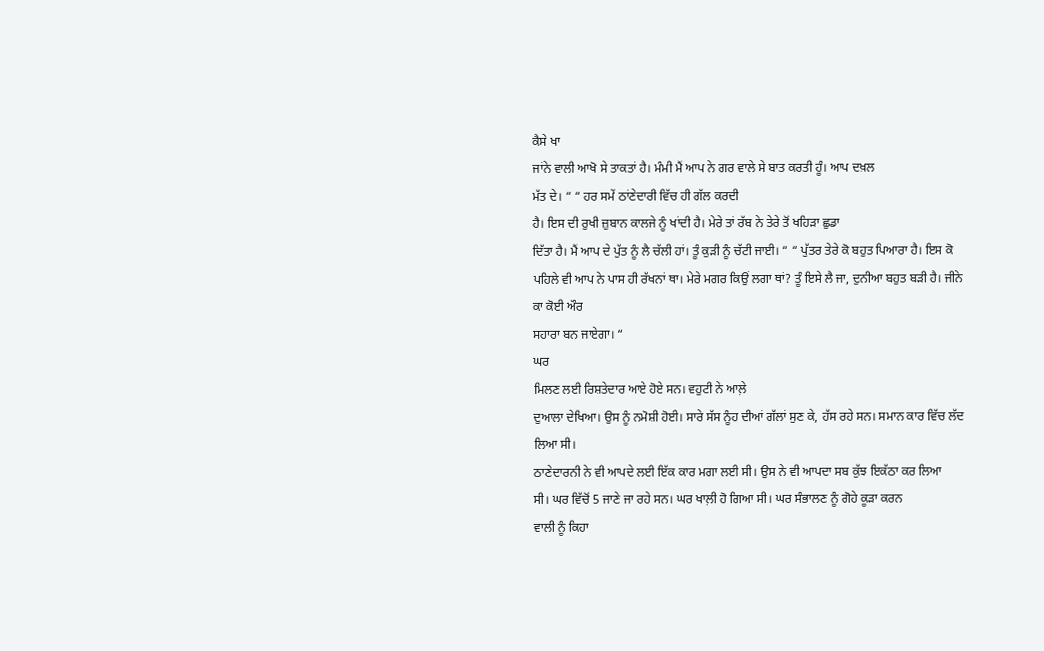ਕੈਸੇ ਖਾ
ਜਾਂਨੇ ਵਾਲੀ ਆਖੋ ਸੇ ਤਾਕਤਾਂ ਹੈ। ਮੰਮੀ ਮੈਂ ਆਪ ਨੇ ਗਰ ਵਾਲੇ ਸੇ ਬਾਤ ਕਰਤੀ ਹੂੰ। ਆਪ ਦਖ਼ਲ
ਮੱਤ ਦੇ। “ “ ਹਰ ਸਮੇਂ ਠਾਂਣੇਦਾਰੀ ਵਿੱਚ ਹੀ ਗੱਲ ਕਰਦੀ
ਹੈ। ਇਸ ਦੀ ਰੁਖੀ ਜ਼ੁਬਾਨ ਕਾਲਜੇ ਨੂੰ ਖਾਂਦੀ ਹੈ। ਮੇਰੇ ਤਾਂ ਰੱਬ ਨੇ ਤੇਰੇ ਤੋਂ ਖਹਿੜਾ ਛੁਡਾ
ਦਿੱਤਾ ਹੈ। ਮੈਂ ਆਪ ਦੇ ਪੁੱਤ ਨੂੰ ਲੈ ਚੱਲੀ ਹਾਂ। ਤੂੰ ਕੁੜੀ ਨੂੰ ਚੱਟੀ ਜਾਈ। “ “ ਪੁੱਤਰ ਤੇਰੇ ਕੋ ਬਹੁਤ ਪਿਆਰਾ ਹੈ। ਇਸ ਕੋ
ਪਹਿਲੇ ਵੀ ਆਪ ਨੇ ਪਾਸ ਹੀ ਰੱਖਨਾਂ ਥਾ। ਮੇਰੇ ਮਗਰ ਕਿਉਂ ਲਗਾ ਥਾਂ? ਤੂੰ ਇਸੇ ਲੈ ਜਾ, ਦੁਨੀਆ ਬਹੁਤ ਬੜੀ ਹੈ। ਜੀਨੇ ਕਾ ਕੋਈ ਔਰ
ਸਹਾਰਾ ਬਨ ਜਾਏਗਾ। “
ਘਰ
ਮਿਲਣ ਲਈ ਰਿਸ਼ਤੇਦਾਰ ਆਏ ਹੋਏ ਸਨ। ਵਹੁਟੀ ਨੇ ਆਲ਼ੇ
ਦੁਆਲਾ ਦੇਖਿਆ। ਉਸ ਨੂੰ ਨਮੋਸ਼ੀ ਹੋਈ। ਸਾਰੇ ਸੱਸ ਨੂੰਹ ਦੀਆਂ ਗੱਲਾਂ ਸੁਣ ਕੇ, ਹੱਸ ਰਹੇ ਸਨ। ਸਮਾਨ ਕਾਰ ਵਿੱਚ ਲੱਦ ਲਿਆ ਸੀ।
ਠਾਣੇਦਾਰਨੀ ਨੇ ਵੀ ਆਪਦੇ ਲਈ ਇੱਕ ਕਾਰ ਮਗਾ ਲਈ ਸੀ। ਉਸ ਨੇ ਵੀ ਆਪਦਾ ਸਬ ਕੁੱਝ ਇਕੱਠਾ ਕਰ ਲਿਆ
ਸੀ। ਘਰ ਵਿੱਚੋਂ 5 ਜਾਣੇ ਜਾ ਰਹੇ ਸਨ। ਘਰ ਖਾਲ਼ੀ ਹੋ ਗਿਆ ਸੀ। ਘਰ ਸੰਭਾਲਣ ਨੂੰ ਗੋਹੇ ਕੂੜਾ ਕਰਨ
ਵਾਲੀ ਨੂੰ ਕਿਹਾ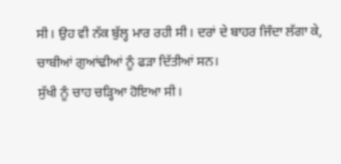ਸੀ। ਉਹ ਵੀ ਨੱਕ ਬੁੱਲ੍ਹ ਮਾਰ ਰਹੀ ਸੀ। ਦਰਾਂ ਦੇ ਬਾਹਰ ਜਿੰਦਾ ਲੱਗਾ ਕੇ, ਚਾਬੀਆਂ ਗੁਆਂਢੀਆਂ ਨੂੰ ਫੜਾ ਦਿੱਤੀਆਂ ਸਨ।
ਸੁੱਖੀ ਨੂੰ ਚਾਹ ਚੜ੍ਹਿਆ ਹੋਇਆ ਸੀ।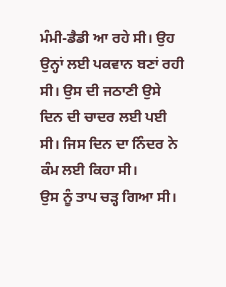ਮੰਮੀ-ਡੈਡੀ ਆ ਰਹੇ ਸੀ। ਉਹ ਉਨ੍ਹਾਂ ਲਈ ਪਕਵਾਨ ਬਣਾਂ ਰਹੀ
ਸੀ। ਉਸ ਦੀ ਜਠਾਣੀ ਉਸੇ ਦਿਨ ਦੀ ਚਾਦਰ ਲਈ ਪਈ ਸੀ। ਜਿਸ ਦਿਨ ਦਾ ਨਿੰਦਰ ਨੇ ਕੰਮ ਲਈ ਕਿਹਾ ਸੀ।
ਉਸ ਨੂੰ ਤਾਪ ਚੜ੍ਹ ਗਿਆ ਸੀ।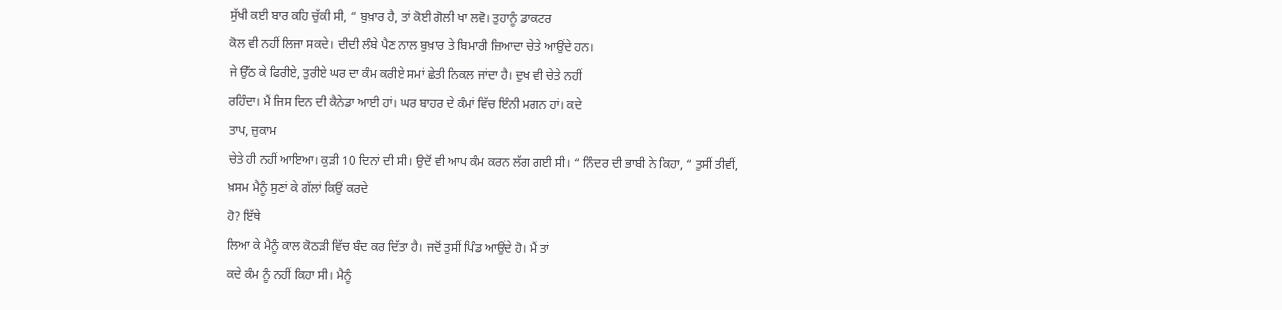ਸੁੱਖੀ ਕਈ ਬਾਰ ਕਹਿ ਚੁੱਕੀ ਸੀ, “ ਬੁਖ਼ਾਰ ਹੈ, ਤਾਂ ਕੋਈ ਗੋਲੀ ਖਾ ਲਵੋ। ਤੁਹਾਨੂੰ ਡਾਕਟਰ
ਕੋਲ ਵੀ ਨਹੀਂ ਲਿਜਾ ਸਕਦੇ। ਦੀਦੀ ਲੰਬੇ ਪੈਣ ਨਾਲ ਬੁਖ਼ਾਰ ਤੇ ਬਿਮਾਰੀ ਜ਼ਿਆਦਾ ਚੇਤੇ ਆਉਂਦੇ ਹਨ।
ਜੇ ਉੱਠ ਕੇ ਫਿਰੀਏ, ਤੁਰੀਏ ਘਰ ਦਾ ਕੰਮ ਕਰੀਏ ਸਮਾਂ ਛੇਤੀ ਨਿਕਲ ਜਾਂਦਾ ਹੈ। ਦੁਖ ਵੀ ਚੇਤੇ ਨਹੀਂ
ਰਹਿੰਦਾ। ਮੈਂ ਜਿਸ ਦਿਨ ਦੀ ਕੈਨੇਡਾ ਆਈ ਹਾਂ। ਘਰ ਬਾਹਰ ਦੇ ਕੰਮਾਂ ਵਿੱਚ ਇੰਨੀ ਮਗਨ ਹਾਂ। ਕਦੇ
ਤਾਪ, ਜ਼ੁਕਾਮ
ਚੇਤੇ ਹੀ ਨਹੀਂ ਆਇਆ। ਕੁੜੀ 10 ਦਿਨਾਂ ਦੀ ਸੀ। ਉਦੋਂ ਵੀ ਆਪ ਕੰਮ ਕਰਨ ਲੱਗ ਗਈ ਸੀ। “ ਨਿੰਦਰ ਦੀ ਭਾਬੀ ਨੇ ਕਿਹਾ, “ ਤੁਸੀਂ ਤੀਵੀਂ, ਖ਼ਸਮ ਮੈਨੂੰ ਸੁਣਾਂ ਕੇ ਗੱਲਾਂ ਕਿਉਂ ਕਰਦੇ
ਹੋ? ਇੱਥੇ
ਲਿਆ ਕੇ ਮੈਨੂੰ ਕਾਲ ਕੋਠੜੀ ਵਿੱਚ ਬੰਦ ਕਰ ਦਿੱਤਾ ਹੈ। ਜਦੋਂ ਤੁਸੀਂ ਪਿੰਡ ਆਉਂਦੇ ਹੋ। ਮੈਂ ਤਾਂ
ਕਦੇ ਕੰਮ ਨੂੰ ਨਹੀਂ ਕਿਹਾ ਸੀ। ਮੈਨੂੰ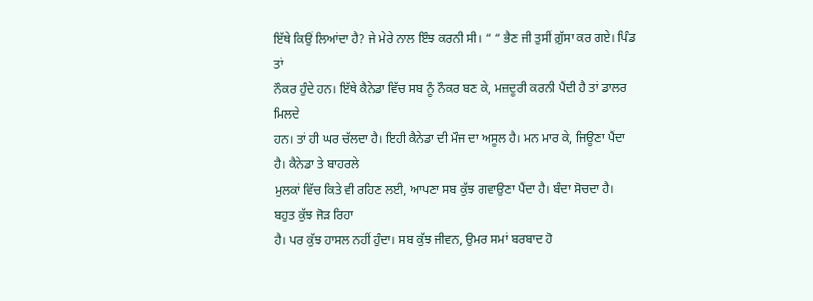ਇੱਥੇ ਕਿਉਂ ਲਿਆਂਦਾ ਹੈ? ਜੇ ਮੇਰੇ ਨਾਲ ਇੰਝ ਕਰਨੀ ਸੀ। “ “ ਭੈਣ ਜੀ ਤੁਸੀਂ ਗ਼ੁੱਸਾ ਕਰ ਗਏ। ਪਿੰਡ ਤਾਂ
ਨੌਕਰ ਹੁੰਦੇ ਹਨ। ਇੱਥੇ ਕੈਨੇਡਾ ਵਿੱਚ ਸਬ ਨੂੰ ਨੌਕਰ ਬਣ ਕੇ, ਮਜ਼ਦੂਰੀ ਕਰਨੀ ਪੈਂਦੀ ਹੈ ਤਾਂ ਡਾਲਰ ਮਿਲਦੇ
ਹਨ। ਤਾਂ ਹੀ ਘਰ ਚੱਲਦਾ ਹੈ। ਇਹੀ ਕੈਨੇਡਾ ਦੀ ਮੌਜ ਦਾ ਅਸੂਲ ਹੈ। ਮਨ ਮਾਰ ਕੇ, ਜਿਊਣਾ ਪੈਂਦਾ ਹੈ। ਕੈਨੇਡਾ ਤੇ ਬਾਹਰਲੇ
ਮੁਲਕਾਂ ਵਿੱਚ ਕਿਤੇ ਵੀ ਰਹਿਣ ਲਈ, ਆਪਣਾ ਸਬ ਕੁੱਝ ਗਵਾਉਣਾ ਪੈਂਦਾ ਹੈ। ਬੰਦਾ ਸੋਚਦਾ ਹੈ। ਬਹੁਤ ਕੁੱਝ ਜੋੜ ਰਿਹਾ
ਹੈ। ਪਰ ਕੁੱਝ ਹਾਸਲ ਨਹੀਂ ਹੁੰਦਾ। ਸਬ ਕੁੱਝ ਜੀਵਨ, ਉਮਰ ਸਮਾਂ ਬਰਬਾਦ ਹੋ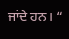ਜਾਂਦੇ ਹਨ। “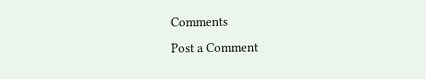Comments
Post a Comment